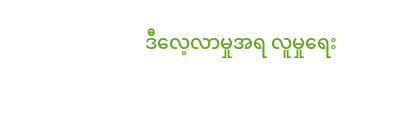ဒီလေ့လာမှုအရ လူမှုရေး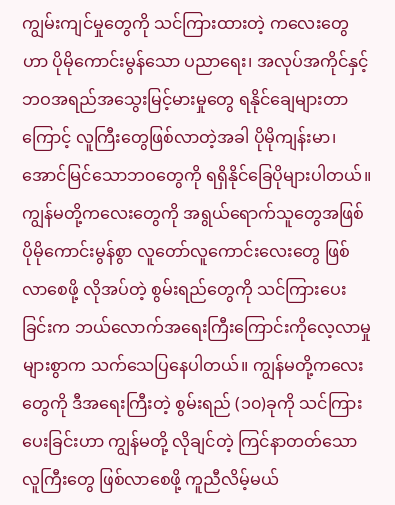ကျွမ်းကျင်မှုတွေကို သင်ကြားထားတဲ့ ကလေးတွေဟာ ပိုမိုကောင်းမွန်သော ပညာရေး၊ အလုပ်အကိုင်နှင့် ဘဝအရည်အသွေးမြင့်မားမှုတွေ ရနိုင်ချေများတာကြောင့် လူကြီးတွေဖြစ်လာတဲ့အခါ ပိုမိုကျန်းမာ၊ အောင်မြင်သောဘဝတွေကို ရရှိနိုင်ခြေပိုများပါတယ်။ ကျွန်မတို့ကလေးတွေကို အရွယ်ရောက်သူတွေအဖြစ် ပိုမိုကောင်းမွန်စွာ လူတော်လူကောင်းလေးတွေ ဖြစ်လာစေဖို့ လိုအပ်တဲ့ စွမ်းရည်တွေကို သင်ကြားပေးခြင်းက ဘယ်လောက်အရေးကြီးကြောင်းကိုလေ့လာမှုများစွာက သက်သေပြနေပါတယ်။ ကျွန်မတို့ကလေးတွေကို ဒီအရေးကြီးတဲ့ စွမ်းရည် (၁၀)ခုကို သင်ကြားပေးခြင်းဟာ ကျွန်မတို့ လိုချင်တဲ့ ကြင်နာတတ်သော လူကြီးတွေ ဖြစ်လာစေဖို့ ကူညီလိမ့်မယ်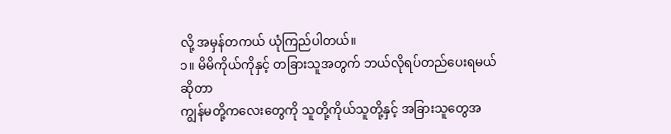လို့ အမှန်တကယ် ယုံကြည်ပါတယ်။
၁။ မိမိကိုယ်ကိုနှင့် တခြားသူအတွက် ဘယ်လိုရပ်တည်ပေးရမယ်ဆိုတာ
ကျွန်မတို့ကလေးတွေကို သူတို့ကိုယ်သူတို့နှင့် အခြားသူတွေအ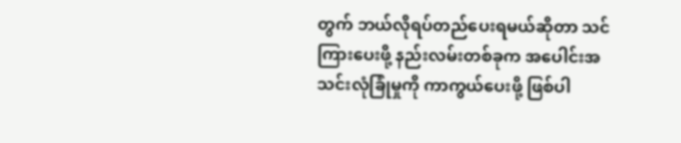တွက် ဘယ်လိုရပ်တည်ပေးရမယ်ဆိုတာ သင်ကြားပေးဖို့ နည်းလမ်းတစ်ခုက အပေါင်းအသင်းလုံခြုံမှုကို ကာကွယ်ပေးဖို့ ဖြစ်ပါ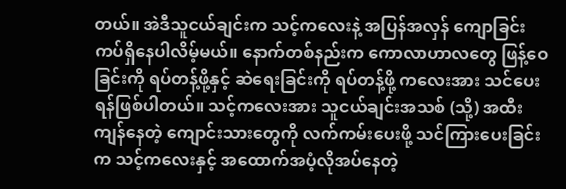တယ်။ အဲဒီသူငယ်ချင်းက သင့်ကလေးနဲ့ အပြန်အလှန် ကျောခြင်းကပ်ရှိနေပါလိမ့်မယ်။ နောက်တစ်နည်းက ကောလာဟာလတွေ ဖြန့်ဝေခြင်းကို ရပ်တန့်ဖို့နှင့် ဆဲရေးခြင်းကို ရပ်တန့်ဖို့ ကလေးအား သင်ပေးရန်ဖြစ်ပါတယ်။ သင့်ကလေးအား သူငယ်ချင်းအသစ် (သို့) အထီးကျန်နေတဲ့ ကျောင်းသားတွေကို လက်ကမ်းပေးဖို့ သင်ကြားပေးခြင်းက သင့်ကလေးနှင့် အထောက်အပံ့လိုအပ်နေတဲ့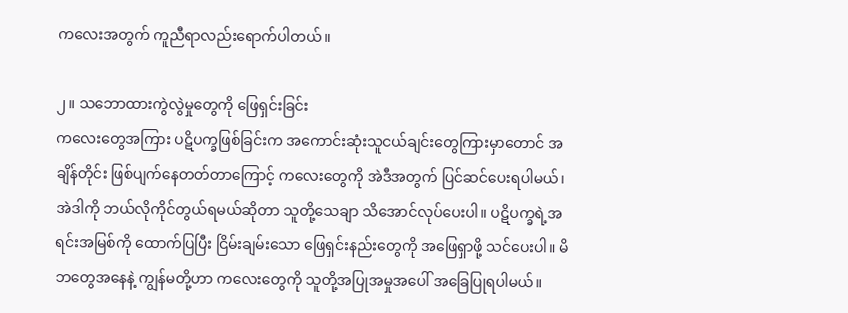ကလေးအတွက် ကူညီရာလည်းရောက်ပါတယ်။

၂။ သဘောထားကွဲလွဲမှုတွေကို ဖြေရှင်းခြင်း
ကလေးတွေအကြား ပဋိပက္ခဖြစ်ခြင်းက အကောင်းဆုံးသူငယ်ချင်းတွေကြားမှာတောင် အချိန်တိုင်း ဖြစ်ပျက်နေတတ်တာကြောင့် ကလေးတွေကို အဲဒီအတွက် ပြင်ဆင်ပေးရပါမယ်၊ အဲဒါကို ဘယ်လိုကိုင်တွယ်ရမယ်ဆိုတာ သူတို့သေချာ သိအောင်လုပ်ပေးပါ။ ပဋိပက္ခရဲ့အရင်းအမြစ်ကို ထောက်ပြပြီး ငြိမ်းချမ်းသော ဖြေရှင်းနည်းတွေကို အဖြေရှာဖို့ သင်ပေးပါ။ မိဘတွေအနေနဲ့ ကျွန်မတို့ဟာ ကလေးတွေကို သူတို့အပြုအမှုအပေါ် အခြေပြုရပါမယ်။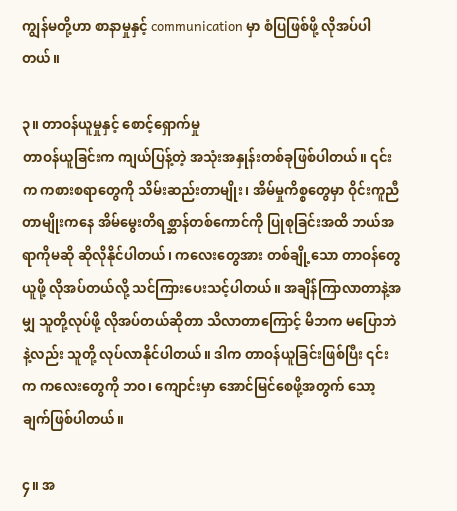ကျွန်မတို့ဟာ စာနာမှုနှင့် communication မှာ စံပြဖြစ်ဖို့ လိုအပ်ပါတယ်။

၃။ တာဝန်ယူမှုနှင့် စောင့်ရှောက်မှု
တာဝန်ယူခြင်းက ကျယ်ပြန့်တဲ့ အသုံးအနှုန်းတစ်ခုဖြစ်ပါတယ်။ ၎င်းက ကစားစရာတွေကို သိမ်းဆည်းတာမျိုး၊ အိမ်မှုကိစ္စတွေမှာ ဝိုင်းကူညီတာမျိုးကနေ အိမ်မွေးတိရစ္ဆာန်တစ်ကောင်ကို ပြုစုခြင်းအထိ ဘယ်အရာကိုမဆို ဆိုလိုနိုင်ပါတယ်၊ ကလေးတွေအား တစ်ချို့သော တာဝန်တွေယူဖို့ လိုအပ်တယ်လို့ သင်ကြားပေးသင့်ပါတယ်။ အချိန်ကြာလာတာနဲ့အမျှ သူတို့လုပ်ဖို့ လိုအပ်တယ်ဆိုတာ သိလာတာကြောင့် မိဘက မပြောဘဲနဲ့လည်း သူတို့ လုပ်လာနိုင်ပါတယ်။ ဒါက တာဝန်ယူခြင်းဖြစ်ပြီး ၎င်းက ကလေးတွေကို ဘဝ၊ ကျောင်းမှာ အောင်မြင်စေဖို့အတွက် သော့ချက်ဖြစ်ပါတယ်။

၄။ အ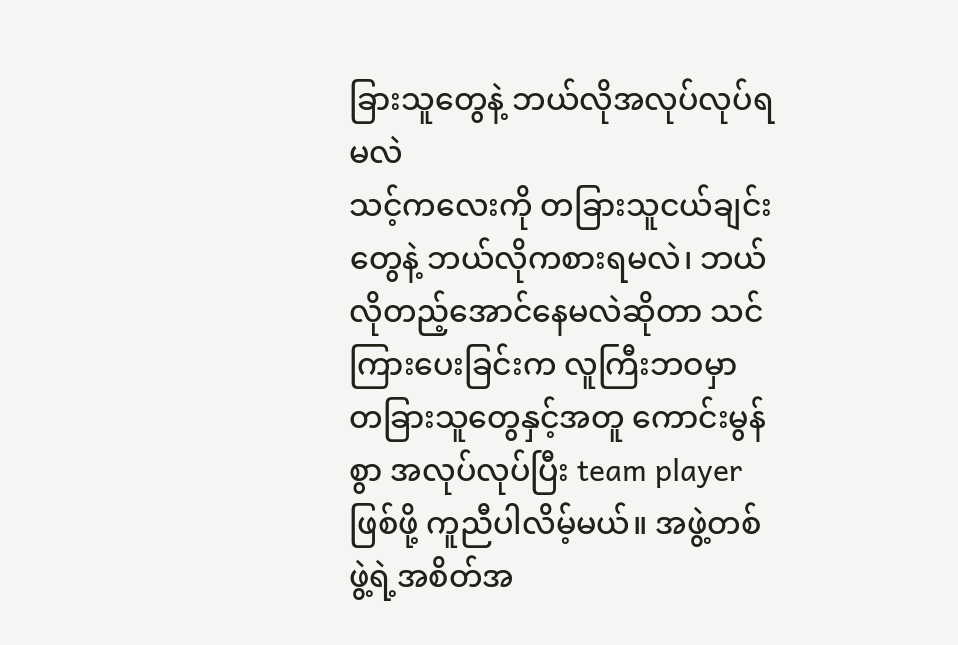ခြားသူတွေနဲ့ ဘယ်လိုအလုပ်လုပ်ရမလဲ
သင့်ကလေးကို တခြားသူငယ်ချင်းတွေနဲ့ ဘယ်လိုကစားရမလဲ၊ ဘယ်လိုတည့်အောင်နေမလဲဆိုတာ သင်ကြားပေးခြင်းက လူကြီးဘဝမှာ တခြားသူတွေနှင့်အတူ ကောင်းမွန်စွာ အလုပ်လုပ်ပြီး team player ဖြစ်ဖို့ ကူညီပါလိမ့်မယ်။ အဖွဲ့တစ်ဖွဲ့ရဲ့အစိတ်အ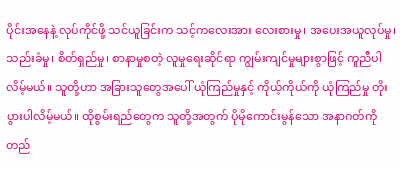ပိုင်းအနေနဲ့ လုပ်ကိုင်ဖို့ သင်ယူခြင်းက သင့်ကလေးအား လေးစားမှု၊ အပေးအယူလုပ်မှု၊ သည်းခံမှု၊ စိတ်ရှည်မှု၊ စာနာမှုစတဲ့ လူမှုရေးဆိုင်ရာ ကျွမ်းကျင်မှုများစွာဖြင့် ကူညီပါလိမ့်မယ်။ သူတို့ဟာ အခြားသူတွေအပေါ် ယုံကြည်မှုနှင့် ကိုယ့်ကိုယ်ကို ယုံကြည်မှု တိုးပွားပါလိမ့်မယ်။ ထိုစွမ်းရည်တွေက သူတို့အတွက် ပိုမိုကောင်းမွန်သော အနာဂတ်ကို တည်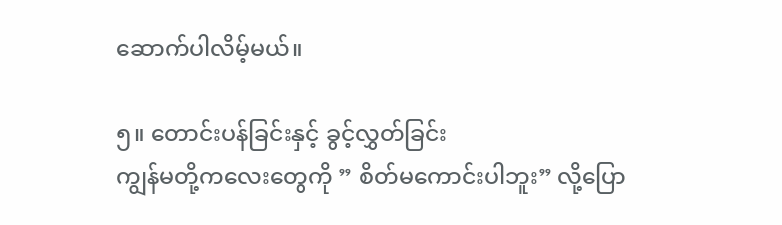ဆောက်ပါလိမ့်မယ်။

၅။ တောင်းပန်ခြင်းနှင့် ခွင့်လွှတ်ခြင်း
ကျွန်မတို့ကလေးတွေကို ” စိတ်မကောင်းပါဘူး” လို့ပြော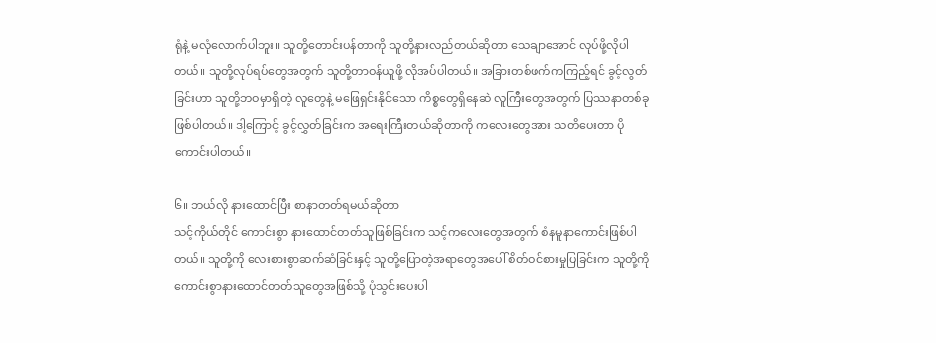ရုံနဲ့ မလုံလောက်ပါဘူး။ သူတို့တောင်းပန်တာကို သူတို့နားလည်တယ်ဆိုတာ သေချာအောင် လုပ်ဖို့လိုပါတယ်။ သူတို့လုပ်ရပ်တွေအတွက် သူတို့တာဝန်ယူဖို့ လိုအပ်ပါတယ်။ အခြားတစ်ဖက်ကကြည့်ရင် ခွင့်လွတ်ခြင်းဟာ သူတို့ဘဝမှာရှိတဲ့ လူတွေနဲ့ မဖြေရှင်းနိုင်သော ကိစ္စတွေရှိနေဆဲ လူကြီးတွေအတွက် ပြဿနာတစ်ခုဖြစ်ပါတယ်။ ဒါ့ကြောင့် ခွင့်လွှတ်ခြင်းက အရေးကြီးတယ်ဆိုတာကို ကလေးတွေအား သတိပေးတာ ပိုကောင်းပါတယ်။

၆။ ဘယ်လို နားထောင်ပြီး စာနာတတ်ရမယ်ဆိုတာ
သင့်ကိုယ်တိုင် ကောင်းစွာ နားထောင်တတ်သူဖြစ်ခြင်းက သင့်ကလေးတွေအတွက် စံနမူနာကောင်းဖြစ်ပါတယ်။ သူတို့ကို လေးစားစွာဆက်ဆံခြင်းနှင့် သူတို့ပြောတဲ့အရာတွေအပေါ် စိတ်ဝင်စားမှုပြခြင်းက သူတို့ကို ကောင်းစွာနားထောင်တတ်သူတွေအဖြစ်သို့ ပုံသွင်းပေးပါ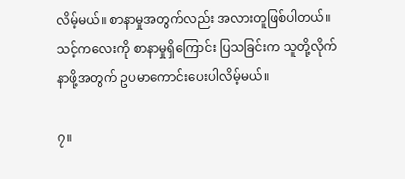လိမ့်မယ်။ စာနာမှုအတွက်လည်း အလားတူဖြစ်ပါတယ်။ သင့်ကလေးကို စာနာမှုရှိကြောင်း ပြသခြင်းက သူတို့လိုက်နာဖို့အတွက် ဥပမာကောင်းပေးပါလိမ့်မယ်။

၇။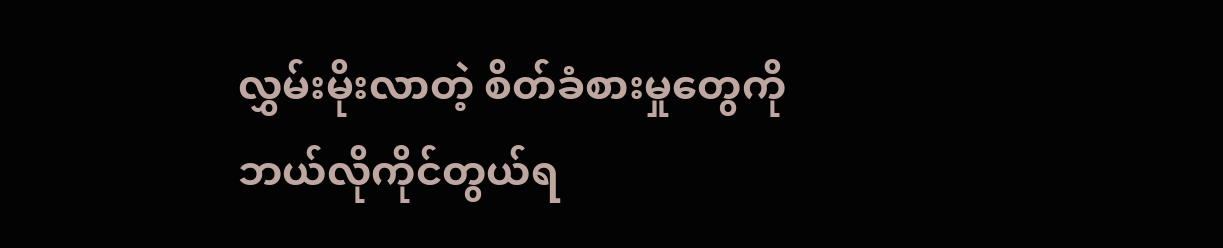လွှမ်းမိုးလာတဲ့ စိတ်ခံစားမှုတွေကို ဘယ်လိုကိုင်တွယ်ရ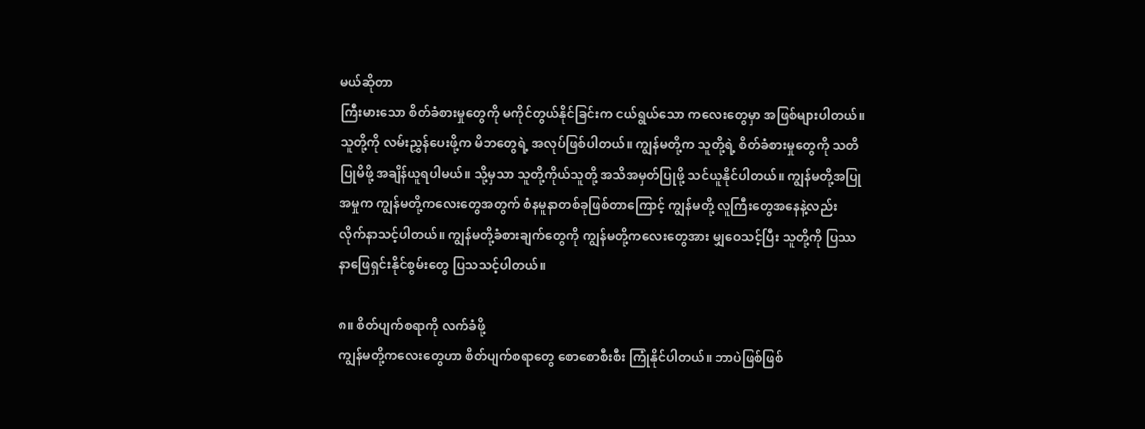မယ်ဆိုတာ
ကြီးမားသော စိတ်ခံစားမှုတွေကို မကိုင်တွယ်နိုင်ခြင်းက ငယ်ရွယ်သော ကလေးတွေမှာ အဖြစ်များပါတယ်။ သူတို့ကို လမ်းညွှန်ပေးဖို့က မိဘတွေရဲ့ အလုပ်ဖြစ်ပါတယ်။ ကျွန်မတို့က သူတို့ရဲ့ စိတ်ခံစားမှုတွေကို သတိပြုမိဖို့ အချိန်ယူရပါမယ်။ သို့မှသာ သူတို့ကိုယ်သူတို့ အသိအမှတ်ပြုဖို့ သင်ယူနိုင်ပါတယ်။ ကျွန်မတို့အပြုအမှုက ကျွန်မတို့ကလေးတွေအတွက် စံနမူနာတစ်ခုဖြစ်တာကြောင့် ကျွန်မတို့ လူကြီးတွေအနေနဲ့လည်း လိုက်နာသင့်ပါတယ်။ ကျွန်မတို့ခံစားချက်တွေကို ကျွန်မတို့ကလေးတွေအား မျှဝေသင့်ပြီး သူတို့ကို ပြဿနာဖြေရှင်းနိုင်စွမ်းတွေ ပြသသင့်ပါတယ်။

၈။ စိတ်ပျက်စရာကို လက်ခံဖို့
ကျွန်မတို့ကလေးတွေဟာ စိတ်ပျက်စရာတွေ စောစောစီးစီး ကြုံနိုင်ပါတယ်။ ဘာပဲဖြစ်ဖြစ်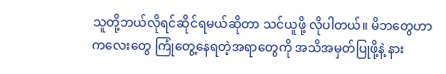သူတို့ဘယ်လိုရင်ဆိုင်ရမယ်ဆိုတာ သင်ယူဖို့ လိုပါတယ်။ မိဘတွေဟာ ကလေးတွေ ကြုံတွေ့နေရတဲ့အရာတွေကို အသိအမှတ်ပြုဖို့နဲ့ နား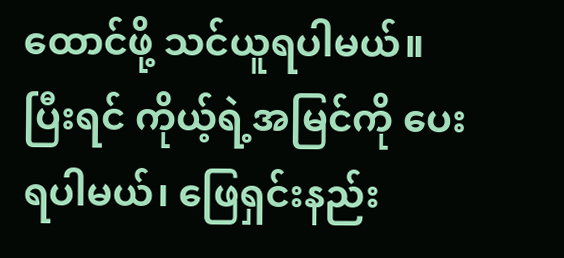ထောင်ဖို့ သင်ယူရပါမယ်။ ပြီးရင် ကိုယ့်ရဲ့အမြင်ကို ပေးရပါမယ်၊ ဖြေရှင်းနည်း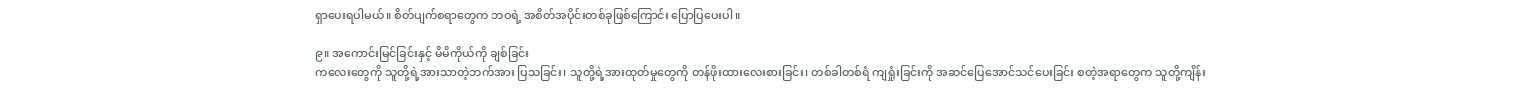ရှာပေးရပါမယ်။ စိတ်ပျက်စရာတွေက ဘဝရဲ့ အစိတ်အပိုင်းတစ်ခုဖြစ်ကြောင်း ပြောပြပေးပါ။

၉။ အကောင်းမြင်ခြင်းနှင့် မိမိကိုယ်ကို ချစ်ခြင်း
ကလေးတွေကို သူတို့ရဲ့အားသာတဲ့ဘက်အား ပြသခြင်း၊ သူတို့ရဲ့အားထုတ်မှုတွေကို တန်ဖိုးထားလေးစားခြင်း၊ တစ်ခါတစ်ရံ ကျရှုံးခြင်းကို အဆင်ပြေအောင်သင်ပေးခြင်း စတဲ့အရာတွေက သူတို့ကျိန်း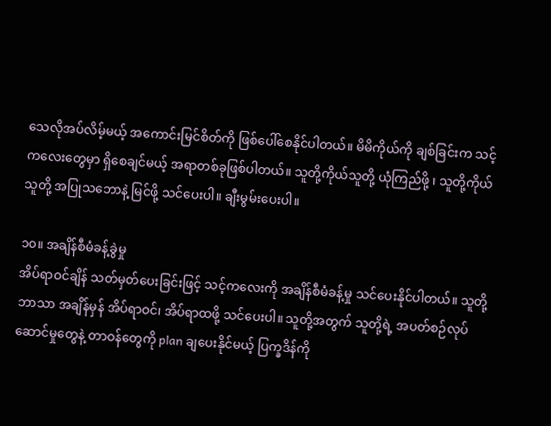သေလိုအပ်လိမ့်မယ့် အကောင်းမြင်စိတ်ကို ဖြစ်ပေါ်စေနိုင်ပါတယ်။ မိမိကိုယ်ကို ချစ်ခြင်းက သင့်ကလေးတွေမှာ ရှိစေချင်မယ့် အရာတစ်ခုဖြစ်ပါတယ်။ သူတို့ကိုယ်သူတို့ ယုံကြည်ဖို့ ၊ သူတို့ကိုယ်သူတို့ အပြုသဘောနဲ့ မြင်ဖို့ သင်ပေးပါ။ ချီးမွမ်းပေးပါ။

၁၀။ အချိန်စီမံခန့်ခွဲမှု
အိပ်ရာဝင်ချိန် သတ်မှတ်ပေးခြင်းဖြင့် သင့်ကလေးကို အချိန်စီမံခန့်မှု သင်ပေးနိုင်ပါတယ်။ သူတို့ဘာသာ အချိန်မှန် အိပ်ရာဝင်၊ အိပ်ရာထဖို့ သင်ပေးပါ။ သူတို့အတွက် သူတို့ရဲ့ အပတ်စဉ်လုပ်ဆောင်မှုတွေနဲ့ တာဝန်တွေကို plan ချပေးနိုင်မယ့် ပြက္ခဒိန်ကို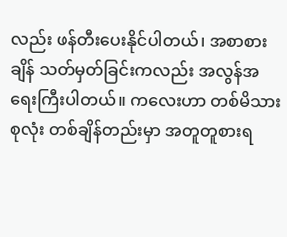လည်း ဖန်တီးပေးနိုင်ပါတယ်၊ အစာစားချိန် သတ်မှတ်ခြင်းကလည်း အလွန်အရေးကြီးပါတယ်။ ကလေးဟာ တစ်မိသားစုလုံး တစ်ချိန်တည်းမှာ အတူတူစားရ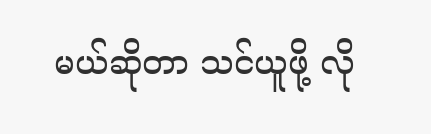မယ်ဆိုတာ သင်ယူဖို့ လို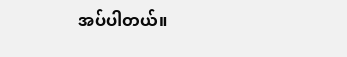အပ်ပါတယ်။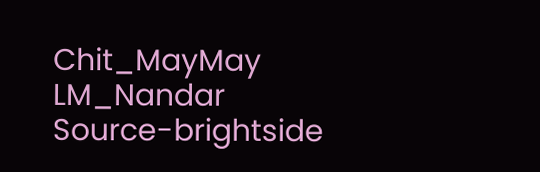Chit_MayMay
LM_Nandar
Source-brightside